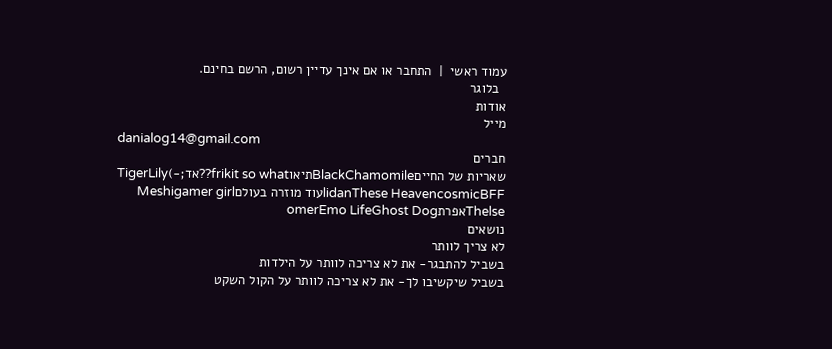עמוד ראשי  |  התחבר או אם אינך עדיין רשום, הרשם בחינם.
  בלוגר
אודות
מייל
danialog14@gmail.com
חברים
שאריות של החייםBlackChamomileתיאוfrikit so what??אד;-)TigerLily
lidanThese HeavencosmicBFFעוד מוזרה בעולםMeshigamer girl
ThelseאפרתomerEmo LifeGhost Dog
נושאים
לא צריך לוותר
בשביל להתבגר- את לא צריכה לוותר על הילדות
בשביל שיקשיבו לך- את לא צריכה לוותר על הקול השקט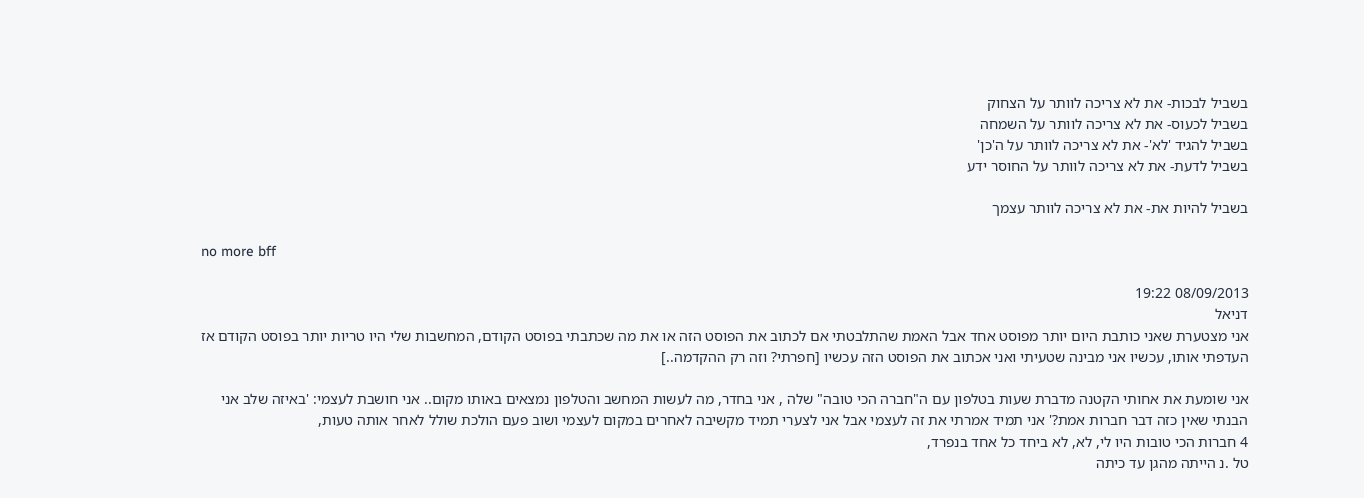בשביל לבכות- את לא צריכה לוותר על הצחוק
בשביל לכעוס- את לא צריכה לוותר על השמחה
בשביל להגיד 'לא'- את לא צריכה לוותר על ה'כן'
בשביל לדעת- את לא צריכה לוותר על החוסר ידע

בשביל להיות את- את לא צריכה לוותר עצמך

no more bff

08/09/2013 19:22
דניאל
אני מצטערת שאני כותבת היום יותר מפוסט אחד אבל האמת שהתלבטתי אם לכתוב את הפוסט הזה או את מה שכתבתי בפוסט הקודם, המחשבות שלי היו טריות יותר בפוסט הקודם אז העדפתי אותו, עכשיו אני מבינה שטעיתי ואני אכתוב את הפוסט הזה עכשיו [חפרתי? וזה רק ההקדמה..]

אני שומעת את אחותי הקטנה מדברת שעות בטלפון עם ה"חברה הכי טובה" שלה , אני בחדר, מה לעשות המחשב והטלפון נמצאים באותו מקום.. אני חושבת לעצמי: 'באיזה שלב אני הבנתי שאין כזה דבר חברות אמת?' אני תמיד אמרתי את זה לעצמי אבל אני לצערי תמיד מקשיבה לאחרים במקום לעצמי ושוב פעם הולכת שולל לאחר אותה טעות,
4 חברות הכי טובות היו לי, לא, לא ביחד כל אחד בנפרד,
טל .נ הייתה מהגן עד כיתה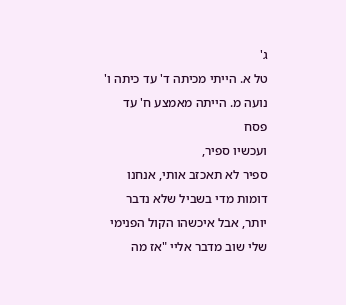ג'
טל א. הייתי מכיתה ד' עד כיתה ו'
נועה מ. הייתה מאמצע ח' עד פסח
ועכשיו ספיר,
ספיר לא תאכזב אותי, אנחנו דומות מדי בשביל שלא נדבר יותר, אבל איכשהו הקול הפנימי שלי שוב מדבר אליי "אז מה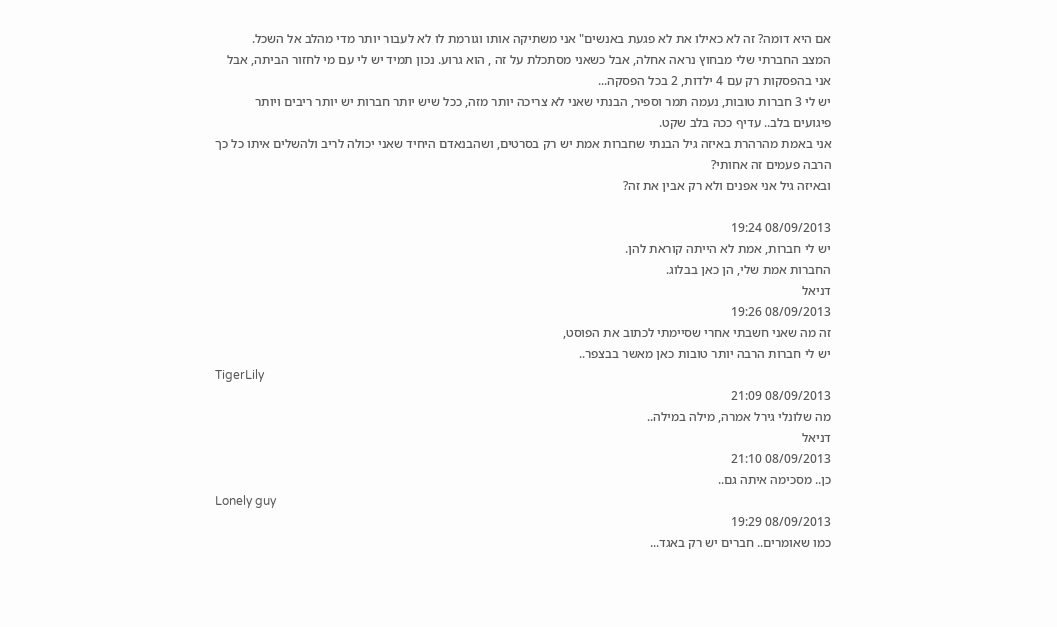אם היא דומה? זה לא כאילו את לא פגעת באנשים" אני משתיקה אותו וגורמת לו לא לעבור יותר מדי מהלב אל השכל.
המצב החברתי שלי מבחוץ נראה אחלה, אבל כשאני מסתכלת על זה , הוא גרוע. נכון תמיד יש לי עם מי לחזור הביתה, אבל אני בהפסקות רק עם 4 ילדות, 2 בכל הפסקה...
יש לי 3 חברות טובות, נעמה תמר וספיר, הבנתי שאני לא צריכה יותר מזה, ככל שיש יותר חברות יש יותר ריבים ויותר פיגועים בלב.. עדיף ככה בלב שקט.
אני באמת מהרהרת באיזה גיל הבנתי שחברות אמת יש רק בסרטים, ושהבנאדם היחיד שאני יכולה לריב ולהשלים איתו כל כך הרבה פעמים זה אחותי?
ובאיזה גיל אני אפנים ולא רק אבין את זה?

08/09/2013 19:24
יש לי חברות, אמת לא הייתה קוראת להן.
החברות אמת שלי, הן כאן בבלוג.
דניאל
08/09/2013 19:26
זה מה שאני חשבתי אחרי שסיימתי לכתוב את הפוסט,
יש לי חברות הרבה יותר טובות כאן מאשר בבצפר..
TigerLily
08/09/2013 21:09
מה שלונלי גירל אמרה, מילה במילה..
דניאל
08/09/2013 21:10
כן.. מסכימה איתה גם..
Lonely guy
08/09/2013 19:29
כמו שאומרים.. חברים יש רק באגד...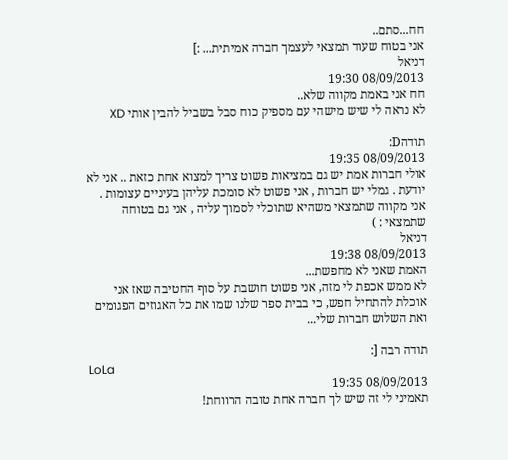חח...סתם..
אני בטוח שעוד תמצאי לעצמך חברה אמיתית... :]
דניאל
08/09/2013 19:30
חח אני באמת מקווה שלא..
לא נראה לי שיש מישהי עם מספיק כוח סבל בשביל להבין אותי XD

תודהD:
08/09/2013 19:35
אולי חברות אמת יש גם במציאות פשוט צריך למצוא אחת כזאת .. אני לא יודעת . גמלי יש חברות , אני פשוט לא סומכת עליהן בעיניים עצומות .
אני מקווה שתמצאי משהיא שתוכלי לסמוך עליה , אני גם בטוחה שתמצאי : )
דניאל
08/09/2013 19:38
האמת שאני לא מחפשת...
לא ממש אכפת לי מזה, אני פשוט חושבת על סוף החטיבה שאז אני אוכלת להתחיל חפש, כי בבית ספר שלנו שמו את כל האגוזים הפגומים ואת השלוש חברות שלי...

תודה רבה [:
LoLa
08/09/2013 19:35
תאמיני לי זה שיש לך חברה אחת טובה הרווחת!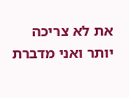את לא צריכה יותר ואני מדברת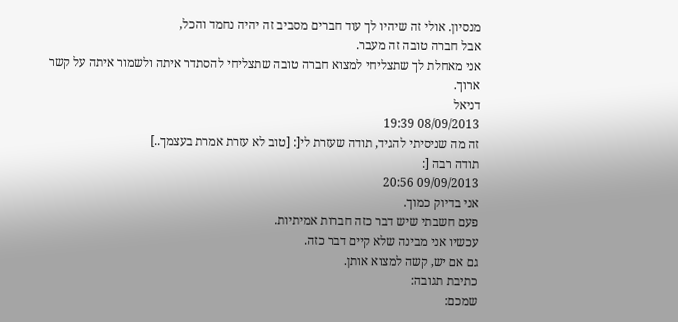מנסיון. אולי זה שיהיו לך עוד חברים מסביב זה יהיה נחמד והכל,
אבל חברה טובה זה מעבר.
אני מאחלת לך שתצליחי למצוא חברה טובה שתצליחי להסתדר איתה ולשמור איתה על קשר ארוך.
דניאל
08/09/2013 19:39
זה מה שניסיתי להגיד, תודה שעזרת לי[: [טוב לא עזרת אמרת בעצמך..]
תודה רבה [:
09/09/2013 20:56
אני בדיוק כמוך.
פעם חשבתי שיש דבר כזה חברות אמיתיות.
עכשיו אני מבינה שלא קיים דבר כזה.
גם אם יש, קשה למצוא אותן.
כתיבת תגובה:
שמכם: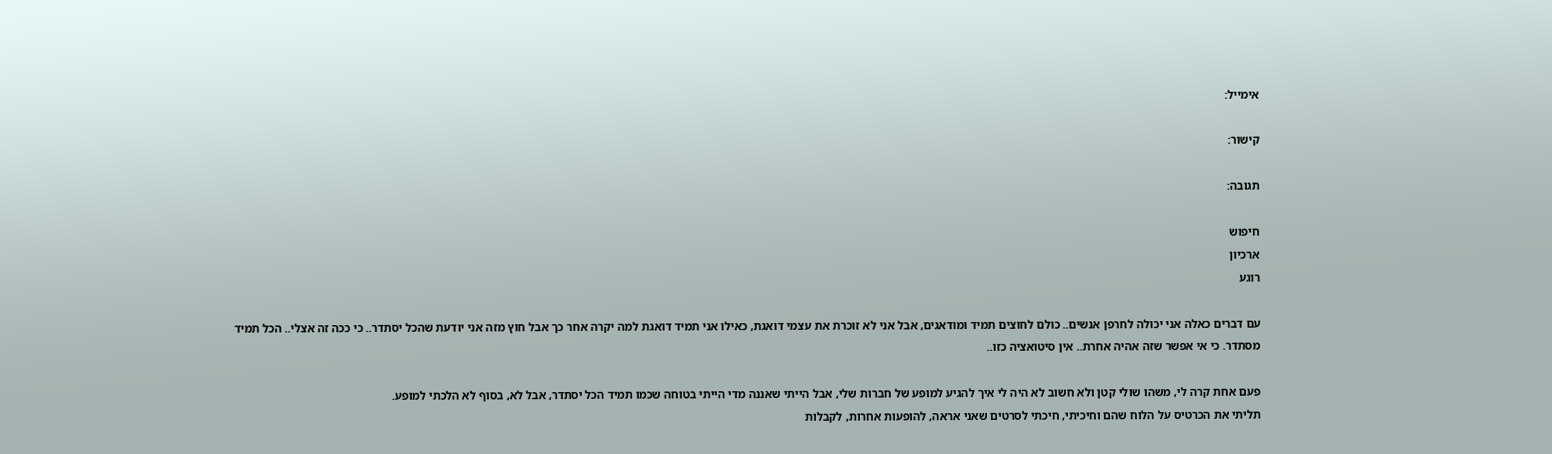אימייל:

קישור:

תגובה:

חיפוש
ארכיון
רוגע

עם דברים כאלה אני יכולה לחרפן אנשים.. כולם לחוצים תמיד ומודאגים, אבל אני לא זוכרת את עצמי דואגת, כאילו אני תמיד דואגת למה יקרה אחר כך אבל חוץ מזה אני יודעת שהכל יסתדר.. כי ככה זה אצלי.. הכל תמיד מסתדר. כי אי אפשר שזה אהיה אחרת.. אין סיטואציה כזו..

פעם אחת קרה לי, משהו שולי קטן ולא חשוב לא היה לי איך להגיע למופע של חברות שלי, אבל הייתי שאננה מדי הייתי בטוחה שכמו תמיד הכל יסתדר, אבל לא, בסוף לא הלכתי למופע.
תליתי את הכרטיס על הלוח שהם וחיכיתי, חיכתי לסרטים שאני אראה, להופעות אחרות, לקבלות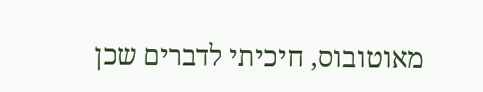מאוטובוס, חיכיתי לדברים שכן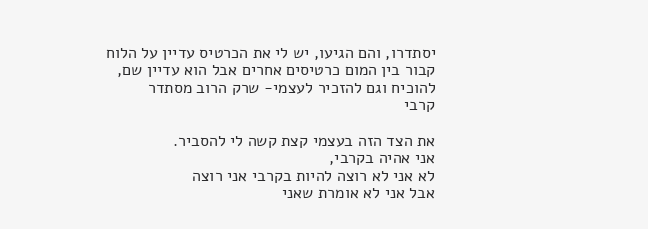יסתדרו, והם הגיעו, יש לי את הכרטיס עדיין על הלוח קבור בין המום כרטיסים אחרים אבל הוא עדיין שם, להוכיח וגם להזכיר לעצמי- שרק הרוב מסתדר
קרבי

את הצד הזה בעצמי קצת קשה לי להסביר.
אני אהיה בקרבי,
לא אני לא רוצה להיות בקרבי אני רוצה
אבל אני לא אומרת שאני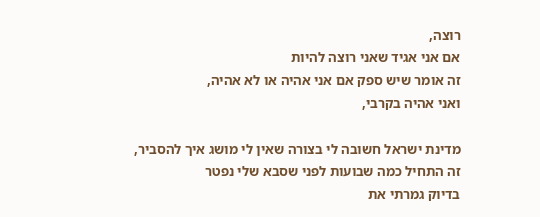רוצה,
אם אני אגיד שאני רוצה להיות
זה אומר שיש ספק אם אני אהיה או לא אהיה,
ואני אהיה בקרבי,

מדינת ישראל חשובה לי בצורה שאין לי מושג איך להסביר,
זה התחיל כמה שבועות לפני שסבא שלי נפטר
בדיוק גמרתי את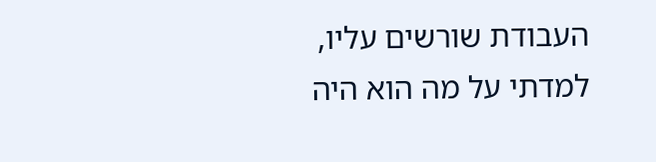העבודת שורשים עליו,
למדתי על מה הוא היה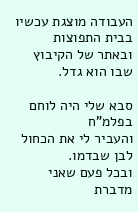העבודה מוצגת עכשיו בבית התפוצות
ובאתר של הקיבוץ שבו הוא גדל.

סבא שלי היה לוחם בפלמ"ח
והעביר לי את הכחול לבן שבדמו.
ובכל פעם שאני מדברת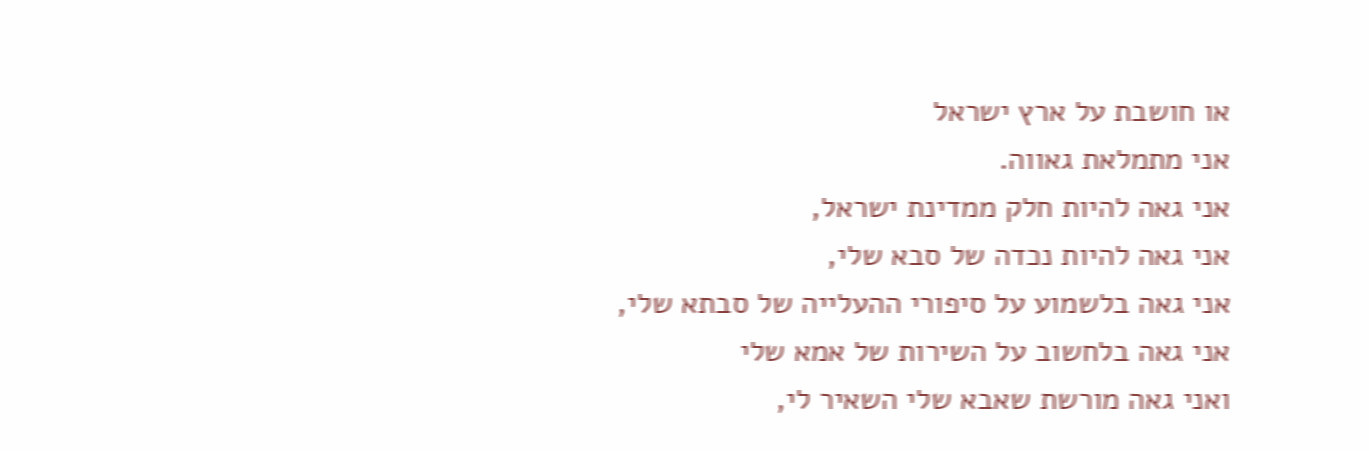או חושבת על ארץ ישראל
אני מתמלאת גאווה.
אני גאה להיות חלק ממדינת ישראל,
אני גאה להיות נכדה של סבא שלי,
אני גאה בלשמוע על סיפורי ההעלייה של סבתא שלי,
אני גאה בלחשוב על השירות של אמא שלי
ואני גאה מורשת שאבא שלי השאיר לי,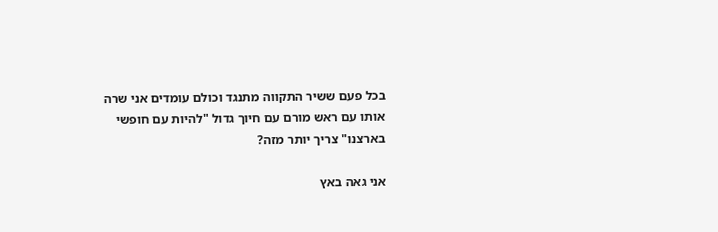בכל פעם ששיר התקווה מתנגד וכולם עומדים אני שרה אותו עם ראש מורם עם חיוך גדול "להיות עם חופשי בארצנו" צריך יותר מזה?

אני גאה באץ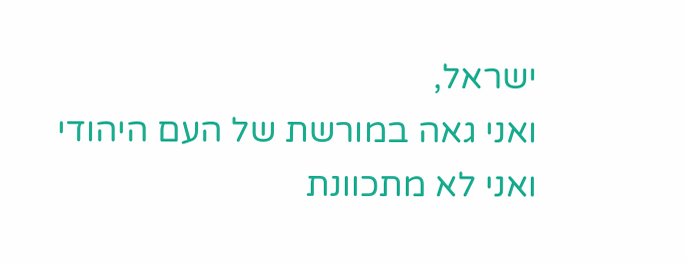ישראל,
ואני גאה במורשת של העם היהודי
ואני לא מתכוונת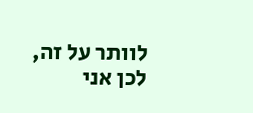לוותר על זה,
לכן אני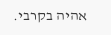אהיה בקרבי.